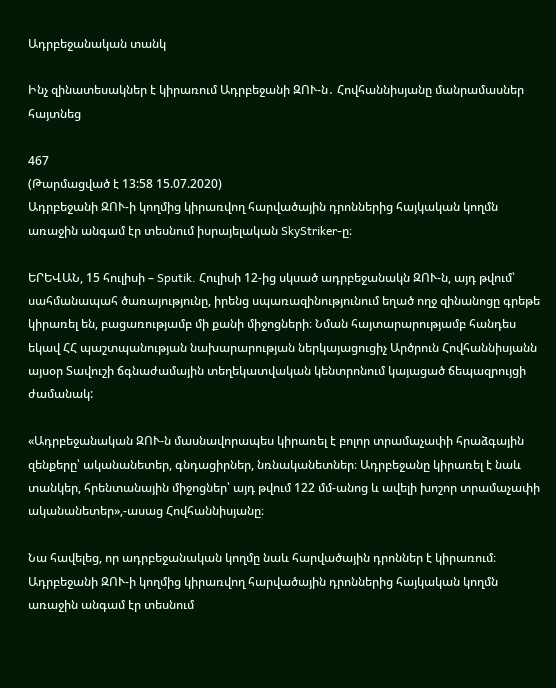Ադրբեջանական տանկ

Ինչ զինատեսակներ է կիրառում Ադրբեջանի ԶՈՒ-ն․ Հովհաննիսյանը մանրամասներ հայտնեց

467
(Թարմացված է 13:58 15.07.2020)
Ադրբեջանի ԶՈՒ-ի կողմից կիրառվող հարվածային դրոններից հայկական կողմն առաջին անգամ էր տեսնում իսրայելական SkyStriker-ը։

ԵՐԵՎԱՆ, 15 հուլիսի – Sputik. Հուլիսի 12-ից սկսած ադրբեջանակն ԶՈՒ-ն, այդ թվում՝ սահմանապահ ծառայությունը, իրենց սպառազինությունում եղած ողջ զինանոցը գրեթե կիրառել են, բացառությամբ մի քանի միջոցների։ Նման հայտարարությամբ հանդես եկավ ՀՀ պաշտպանության նախարարության ներկայացուցիչ Արծրուն Հովհաննիսյանն այսօր Տավուշի ճգնաժամային տեղեկատվական կենտրոնում կայացած ճեպազրույցի ժամանակ:

«Ադրբեջանական ԶՈՒ-ն մասնավորապես կիրառել է բոլոր տրամաչափի հրաձգային զենքերը՝ ականանետեր, գնդացիրներ, նռնականետներ։ Ադրբեջանը կիրառել է նաև տանկեր, հրենտանային միջոցներ՝ այդ թվում 122 մմ-անոց և ավելի խոշոր տրամաչափի ականանետեր»,-ասաց Հովհաննիսյանը։

Նա հավելեց, որ ադրբեջանական կողմը նաև հարվածային դրոններ է կիրառում։ Ադրբեջանի ԶՈՒ-ի կողմից կիրառվող հարվածային դրոններից հայկական կողմն առաջին անգամ էր տեսնում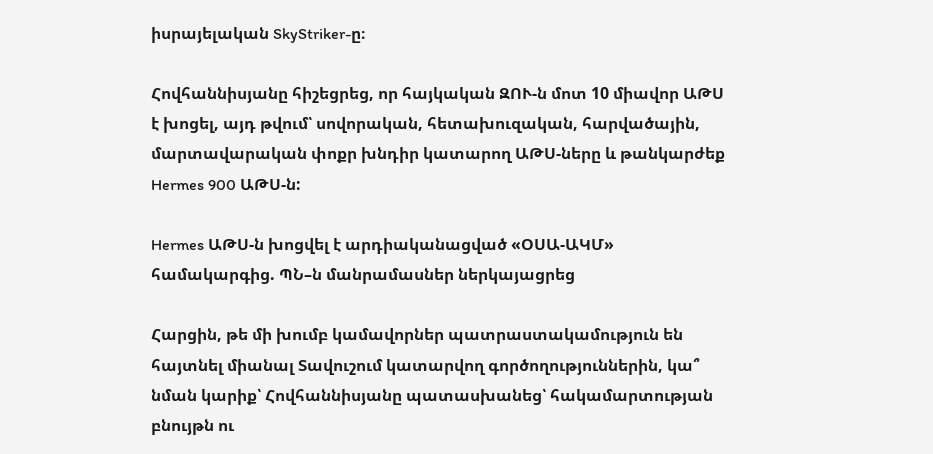իսրայելական SkyStriker-ը։

Հովհաննիսյանը հիշեցրեց, որ հայկական ԶՈՒ-ն մոտ 10 միավոր ԱԹՍ է խոցել, այդ թվում՝ սովորական, հետախուզական, հարվածային, մարտավարական փոքր խնդիր կատարող ԱԹՍ-ները և թանկարժեք Hermes 900 ԱԹՍ-ն:

Hermes ԱԹՍ-ն խոցվել է արդիականացված «ՕՍԱ-ԱԿՄ» համակարգից. ՊՆ–ն մանրամասներ ներկայացրեց

Հարցին, թե մի խումբ կամավորներ պատրաստակամություն են հայտնել միանալ Տավուշում կատարվող գործողություններին, կա՞ նման կարիք՝ Հովհաննիսյանը պատասխանեց՝ հակամարտության բնույթն ու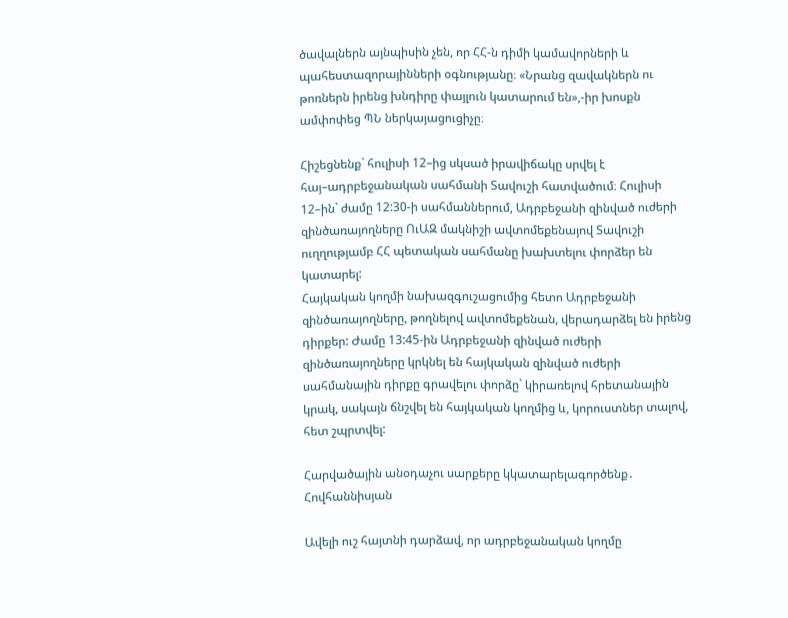ծավալներն այնպիսին չեն, որ ՀՀ-ն դիմի կամավորների և պահեստազորայինների օգնությանը։ «Նրանց զավակներն ու թոռներն իրենց խնդիրը փայլուն կատարում են»,-իր խոսքն ամփոփեց ՊՆ ներկայացուցիչը։

Հիշեցնենք` հուլիսի 12–ից սկսած իրավիճակը սրվել է հայ–ադրբեջանական սահմանի Տավուշի հատվածում։ Հուլիսի 12–ին` ժամը 12:30-ի սահմաններում, Ադրբեջանի զինված ուժերի զինծառայողները ՈւԱԶ մակնիշի ավտոմեքենայով Տավուշի ուղղությամբ ՀՀ պետական սահմանը խախտելու փորձեր են կատարել:
Հայկական կողմի նախազգուշացումից հետո Ադրբեջանի զինծառայողները, թողնելով ավտոմեքենան, վերադարձել են իրենց դիրքեր: Ժամը 13:45-ին Ադրբեջանի զինված ուժերի զինծառայողները կրկնել են հայկական զինված ուժերի սահմանային դիրքը գրավելու փորձը` կիրառելով հրետանային կրակ, սակայն ճնշվել են հայկական կողմից և, կորուստներ տալով, հետ շպրտվել:

Հարվածային անօդաչու սարքերը կկատարելագործենք․ Հովհաննիսյան

Ավելի ուշ հայտնի դարձավ, որ ադրբեջանական կողմը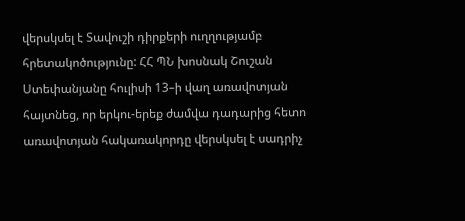վերսկսել է Տավուշի դիրքերի ուղղությամբ հրետակոծությունը: ՀՀ ՊՆ խոսնակ Շուշան Ստեփանյանը հուլիսի 13–ի վաղ առավոտյան հայտնեց, որ երկու-երեք ժամվա դադարից հետո առավոտյան հակառակորդը վերսկսել է սադրիչ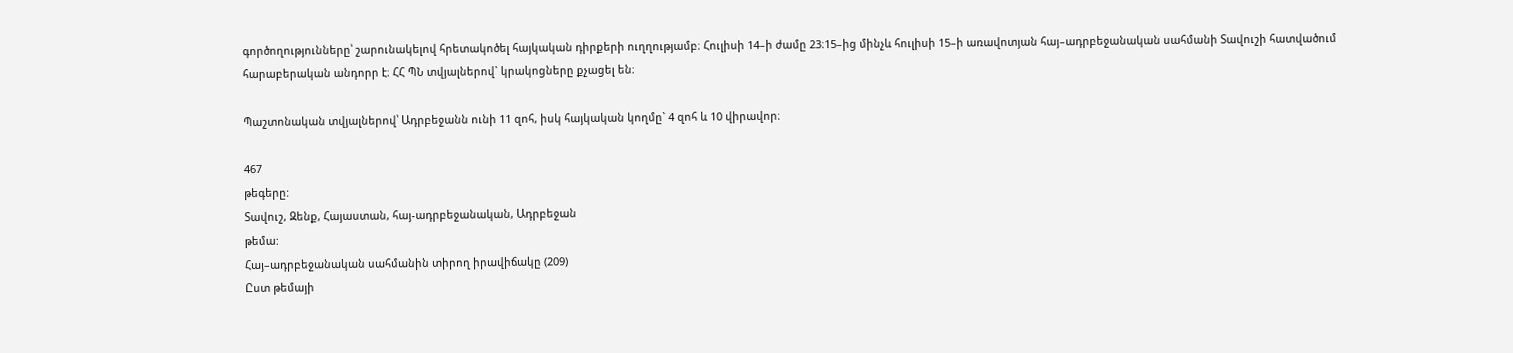գործողությունները՝ շարունակելով հրետակոծել հայկական դիրքերի ուղղությամբ։ Հուլիսի 14–ի ժամը 23։15–ից մինչև հուլիսի 15–ի առավոտյան հայ–ադրբեջանական սահմանի Տավուշի հատվածում հարաբերական անդորր է։ ՀՀ ՊՆ տվյալներով` կրակոցները քչացել են։

Պաշտոնական տվյալներով՝ Ադրբեջանն ունի 11 զոհ, իսկ հայկական կողմը` 4 զոհ և 10 վիրավոր։

467
թեգերը:
Տավուշ, Զենք, Հայաստան, հայ-ադրբեջանական, Ադրբեջան
թեմա:
Հայ–ադրբեջանական սահմանին տիրող իրավիճակը (209)
Ըստ թեմայի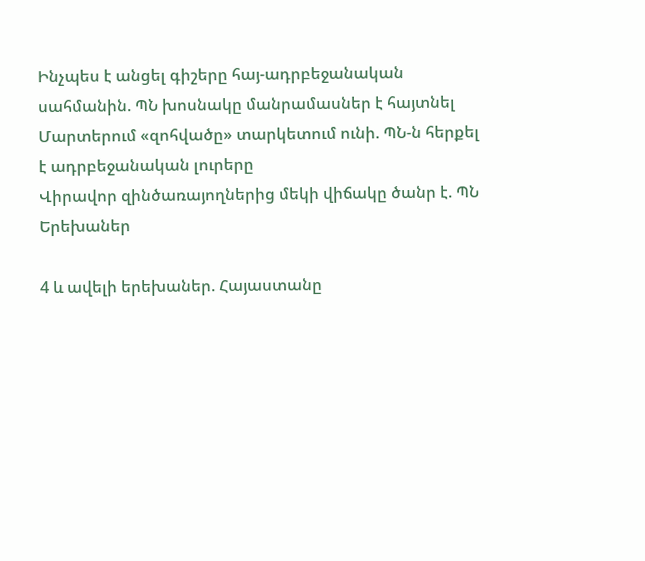Ինչպես է անցել գիշերը հայ-ադրբեջանական սահմանին. ՊՆ խոսնակը մանրամասներ է հայտնել
Մարտերում «զոհվածը» տարկետում ունի. ՊՆ-ն հերքել է ադրբեջանական լուրերը
Վիրավոր զինծառայողներից մեկի վիճակը ծանր է. ՊՆ
Երեխաներ

4 և ավելի երեխաներ. Հայաստանը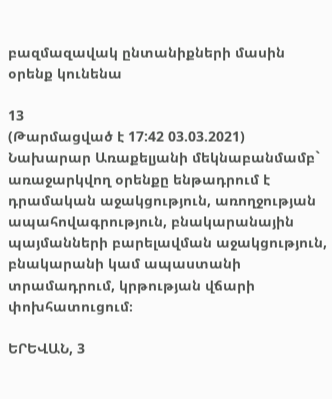բազմազավակ ընտանիքների մասին օրենք կունենա

13
(Թարմացված է 17:42 03.03.2021)
Նախարար Առաքելյանի մեկնաբանմամբ` առաջարկվող օրենքը ենթադրում է դրամական աջակցություն, առողջության ապահովագրություն, բնակարանային պայմանների բարելավման աջակցություն, բնակարանի կամ ապաստանի տրամադրում, կրթության վճարի փոխհատուցում։

ԵՐԵՎԱՆ, 3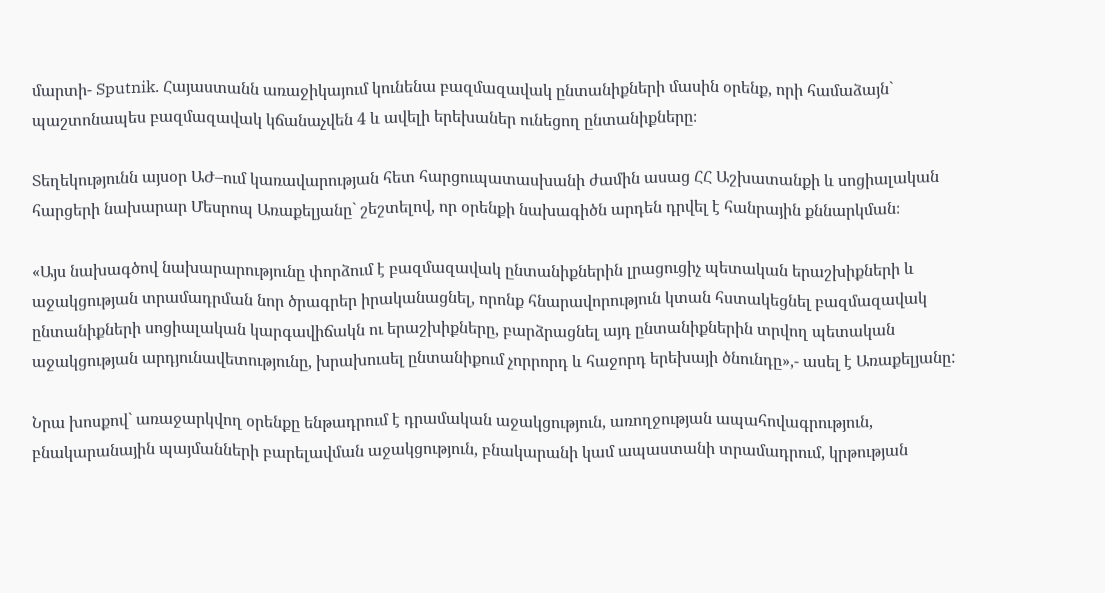մարտի- Sputnik. Հայաստանն առաջիկայում կունենա բազմազավակ ընտանիքների մասին օրենք, որի համաձայն` պաշտոնապես բազմազավակ կճանաչվեն 4 և ավելի երեխաներ ունեցող ընտանիքները։

Տեղեկությունն այսօր ԱԺ–ում կառավարության հետ հարցուպատասխանի ժամին ասաց ՀՀ Աշխատանքի և սոցիալական հարցերի նախարար Մեսրոպ Առաքելյանը` շեշտելով, որ օրենքի նախագիծն արդեն դրվել է հանրային քննարկման։

«Այս նախագծով նախարարությունը փորձում է բազմազավակ ընտանիքներին լրացուցիչ պետական երաշխիքների և աջակցության տրամադրման նոր ծրագրեր իրականացնել, որոնք հնարավորություն կտան հստակեցնել բազմազավակ ընտանիքների սոցիալական կարգավիճակն ու երաշխիքները, բարձրացնել այդ ընտանիքներին տրվող պետական աջակցության արդյունավետությունը, խրախուսել ընտանիքում չորրորդ և հաջորդ երեխայի ծնունդը»,- ասել է Առաքելյանը:

Նրա խոսքով` առաջարկվող օրենքը ենթադրում է դրամական աջակցություն, առողջության ապահովագրություն, բնակարանային պայմանների բարելավման աջակցություն, բնակարանի կամ ապաստանի տրամադրում, կրթության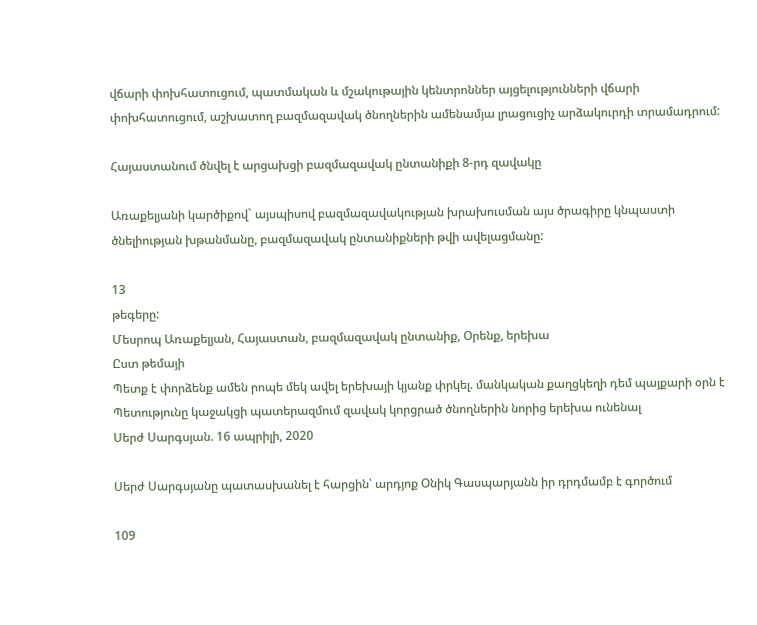վճարի փոխհատուցում, պատմական և մշակութային կենտրոններ այցելությունների վճարի փոխհատուցում, աշխատող բազմազավակ ծնողներին ամենամյա լրացուցիչ արձակուրդի տրամադրում:

Հայաստանում ծնվել է արցախցի բազմազավակ ընտանիքի 8-րդ զավակը

Առաքելյանի կարծիքով` այսպիսով բազմազավակության խրախուսման այս ծրագիրը կնպաստի ծնելիության խթանմանը, բազմազավակ ընտանիքների թվի ավելացմանը:

13
թեգերը:
Մեսրոպ Առաքելյան, Հայաստան, բազմազավակ ընտանիք, Օրենք, երեխա
Ըստ թեմայի
Պետք է փորձենք ամեն րոպե մեկ ավել երեխայի կյանք փրկել. մանկական քաղցկեղի դեմ պայքարի օրն է
Պետությունը կաջակցի պատերազմում զավակ կորցրած ծնողներին նորից երեխա ունենալ
Սերժ Սարգսյան. 16 ապրիլի, 2020

Սերժ Սարգսյանը պատասխանել է հարցին՝ արդյոք Օնիկ Գասպարյանն իր դրդմամբ է գործում

109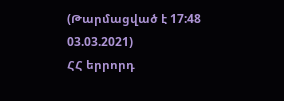(Թարմացված է 17:48 03.03.2021)
ՀՀ երրորդ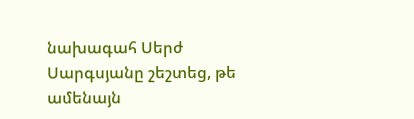նախագահ Սերժ Սարգսյանը շեշտեց, թե ամենայն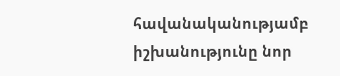հավանականությամբ իշխանությունը նոր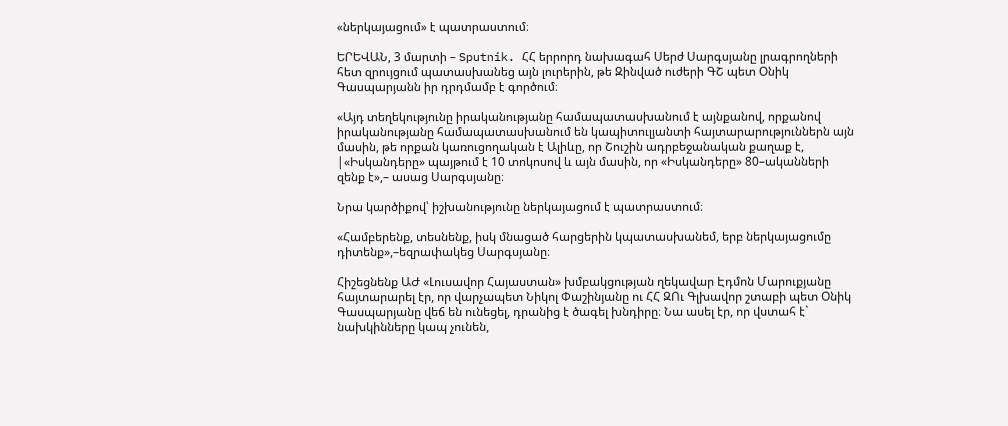«ներկայացում» է պատրաստում։

ԵՐԵՎԱՆ, 3 մարտի – Sputnik. ՀՀ երրորդ նախագահ Սերժ Սարգսյանը լրագրողների հետ զրույցում պատասխանեց այն լուրերին, թե Զինված ուժերի ԳՇ պետ Օնիկ Գասպարյանն իր դրդմամբ է գործում։

«Այդ տեղեկությունը իրականությանը համապատասխանում է այնքանով, որքանով իրականությանը համապատասխանում են կապիտուլյանտի հայտարարություններն այն մասին, թե որքան կառուցողական է Ալիևը, որ Շուշին ադրբեջանական քաղաք է, |«Իսկանդերը» պայթում է 10 տոկոսով և այն մասին, որ «Իսկանդերը» 80–ականների զենք է»,– ասաց Սարգսյանը։

Նրա կարծիքով՝ իշխանությունը ներկայացում է պատրաստում։

«Համբերենք, տեսնենք, իսկ մնացած հարցերին կպատասխանեմ, երբ ներկայացումը դիտենք»,–եզրափակեց Սարգսյանը։

Հիշեցնենք ԱԺ «Լուսավոր Հայաստան» խմբակցության ղեկավար Էդմոն Մարուքյանը հայտարարել էր, որ վարչապետ Նիկոլ Փաշինյանը ու ՀՀ ԶՈւ Գլխավոր շտաբի պետ Օնիկ Գասպարյանը վեճ են ունեցել, դրանից է ծագել խնդիրը։ Նա ասել էր, որ վստահ է` նախկինները կապ չունեն,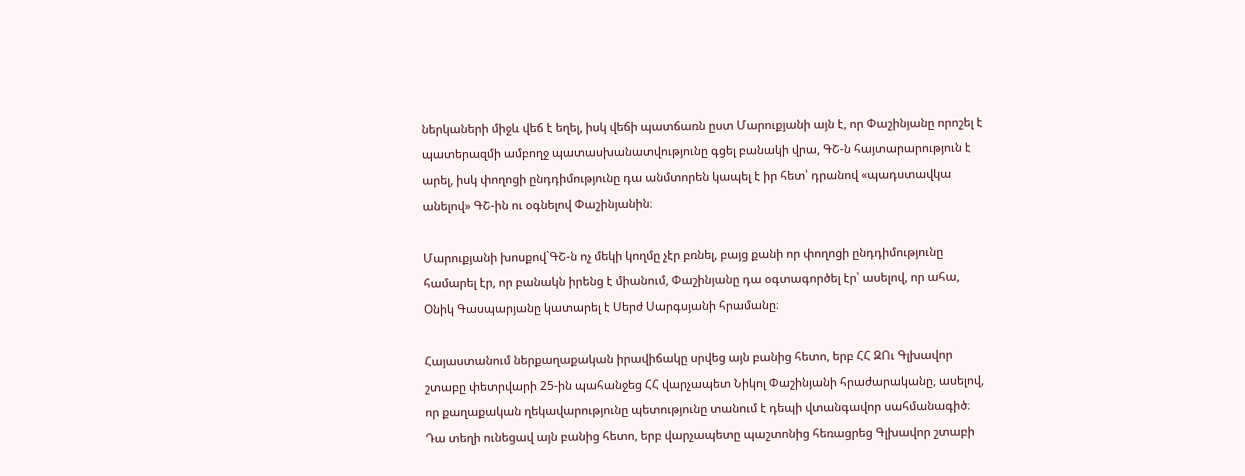ներկաների միջև վեճ է եղել, իսկ վեճի պատճառն ըստ Մարուքյանի այն է, որ Փաշինյանը որոշել է պատերազմի ամբողջ պատասխանատվությունը գցել բանակի վրա, ԳՇ-ն հայտարարություն է արել, իսկ փողոցի ընդդիմությունը դա անմտորեն կապել է իր հետ՝ դրանով «պադստավկա անելով» ԳՇ-ին ու օգնելով Փաշինյանին։

Մարուքյանի խոսքով`ԳՇ-ն ոչ մեկի կողմը չէր բռնել, բայց քանի որ փողոցի ընդդիմությունը համարել էր, որ բանակն իրենց է միանում, Փաշինյանը դա օգտագործել էր՝ ասելով, որ ահա, Օնիկ Գասպարյանը կատարել է Սերժ Սարգսյանի հրամանը։

Հայաստանում ներքաղաքական իրավիճակը սրվեց այն բանից հետո, երբ ՀՀ ԶՈւ Գլխավոր շտաբը փետրվարի 25-ին պահանջեց ՀՀ վարչապետ Նիկոլ Փաշինյանի հրաժարականը, ասելով, որ քաղաքական ղեկավարությունը պետությունը տանում է դեպի վտանգավոր սահմանագիծ։ Դա տեղի ունեցավ այն բանից հետո, երբ վարչապետը պաշտոնից հեռացրեց Գլխավոր շտաբի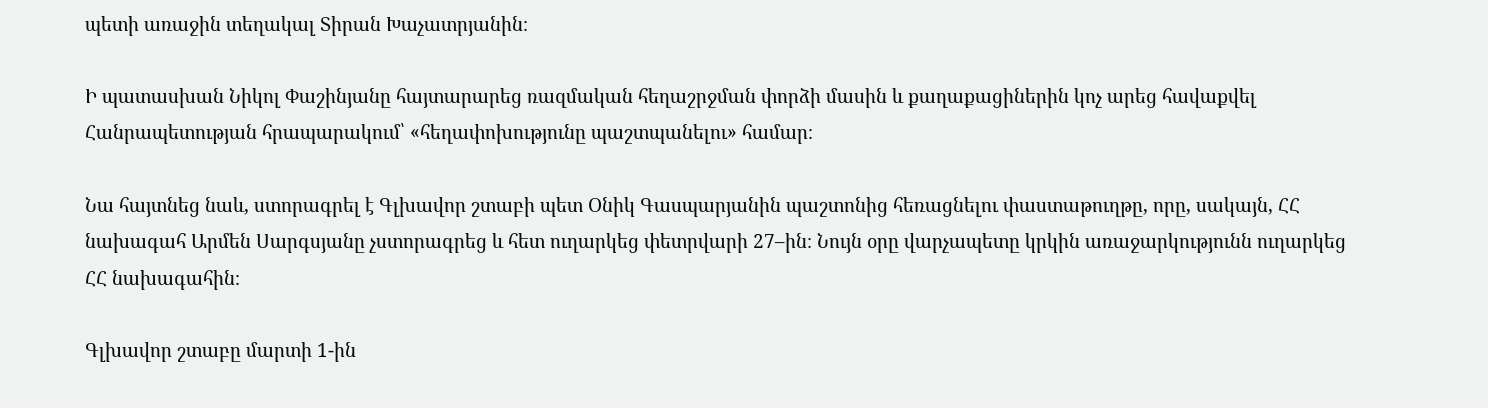պետի առաջին տեղակալ Տիրան Խաչատրյանին։

Ի պատասխան Նիկոլ Փաշինյանը հայտարարեց ռազմական հեղաշրջման փորձի մասին և քաղաքացիներին կոչ արեց հավաքվել Հանրապետության հրապարակում՝ «հեղափոխությունը պաշտպանելու» համար։

Նա հայտնեց նաև, ստորագրել է Գլխավոր շտաբի պետ Օնիկ Գասպարյանին պաշտոնից հեռացնելու փաստաթուղթը, որը, սակայն, ՀՀ նախագահ Արմեն Սարգսյանը չստորագրեց և հետ ուղարկեց փետրվարի 27–ին։ Նույն օրը վարչապետը կրկին առաջարկությունն ուղարկեց ՀՀ նախագահին։

Գլխավոր շտաբը մարտի 1-ին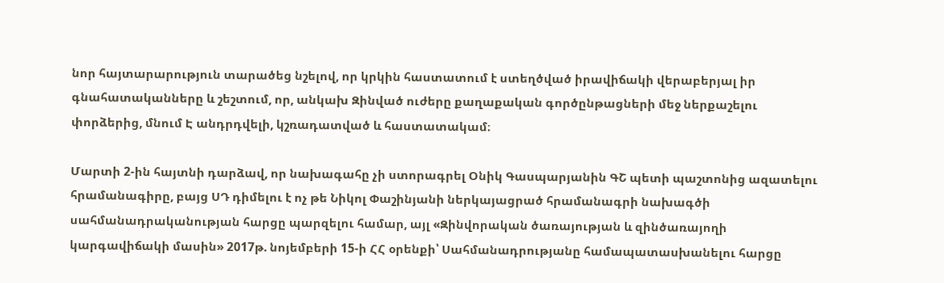նոր հայտարարություն տարածեց նշելով, որ կրկին հաստատում է ստեղծված իրավիճակի վերաբերյալ իր գնահատականները և շեշտում, որ, անկախ Զինված ուժերը քաղաքական գործընթացների մեջ ներքաշելու փորձերից, մնում Է անդրդվելի, կշռադատված և հաստատակամ։

Մարտի 2-ին հայտնի դարձավ, որ նախագահը չի ստորագրել Օնիկ Գասպարյանին ԳՇ պետի պաշտոնից ազատելու հրամանագիրը, բայց ՍԴ դիմելու է ոչ թե Նիկոլ Փաշինյանի ներկայացրած հրամանագրի նախագծի սահմանադրականության հարցը պարզելու համար, այլ «Զինվորական ծառայության և զինծառայողի կարգավիճակի մասին» 2017թ. նոյեմբերի 15-ի ՀՀ օրենքի՝ Սահմանադրությանը համապատասխանելու հարցը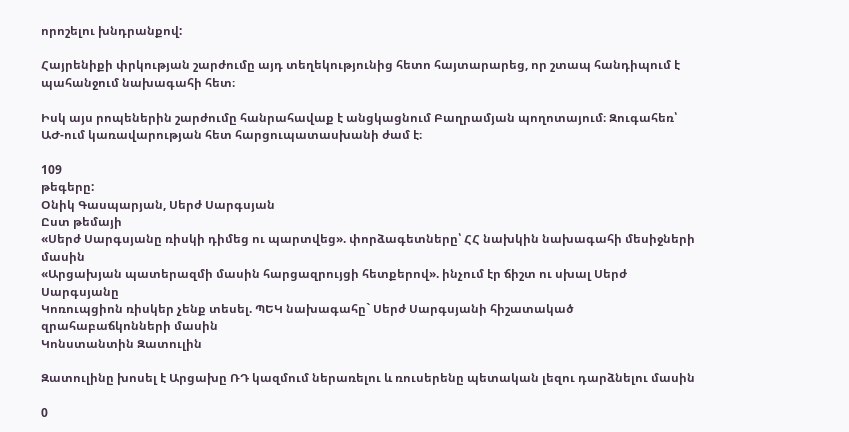որոշելու խնդրանքով:

Հայրենիքի փրկության շարժումը այդ տեղեկությունից հետո հայտարարեց, որ շտապ հանդիպում է պահանջում նախագահի հետ։

Իսկ այս րոպեներին շարժումը հանրահավաք է անցկացնում Բաղրամյան պողոտայում։ Զուգահեռ՝ ԱԺ-ում կառավարության հետ հարցուպատասխանի ժամ է։

109
թեգերը:
Օնիկ Գասպարյան, Սերժ Սարգսյան
Ըստ թեմայի
«Սերժ Սարգսյանը ռիսկի դիմեց ու պարտվեց». փորձագետները՝ ՀՀ նախկին նախագահի մեսիջների մասին
«Արցախյան պատերազմի մասին հարցազրույցի հետքերով». ինչում էր ճիշտ ու սխալ Սերժ Սարգսյանը
Կոռուպցիոն ռիսկեր չենք տեսել. ՊԵԿ նախագահը` Սերժ Սարգսյանի հիշատակած զրահաբաճկոնների մասին
Կոնստանտին Զատուլին

Զատուլինը խոսել է Արցախը ՌԴ կազմում ներառելու և ռուսերենը պետական լեզու դարձնելու մասին

0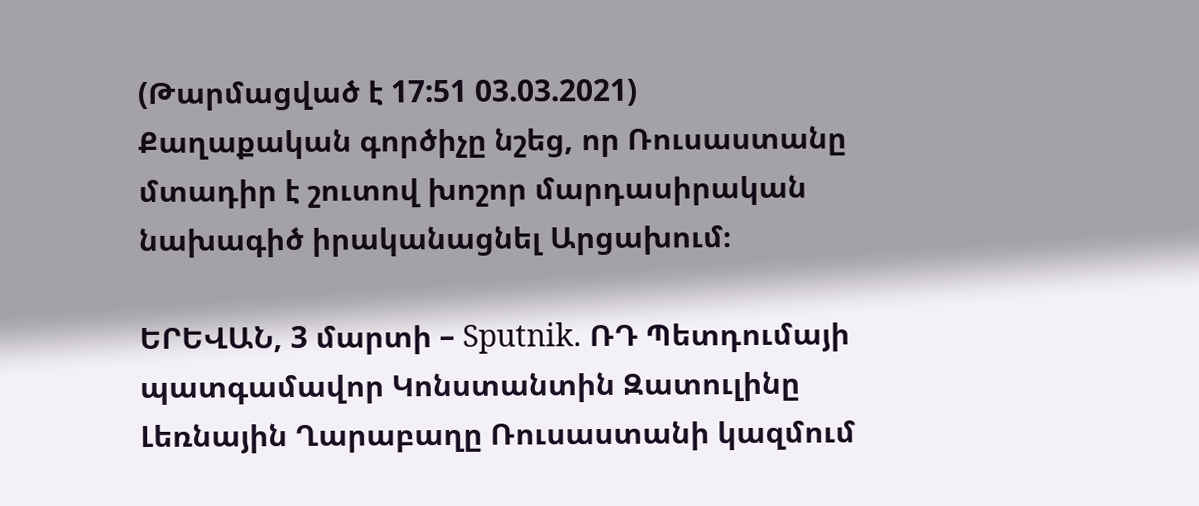(Թարմացված է 17:51 03.03.2021)
Քաղաքական գործիչը նշեց, որ Ռուսաստանը մտադիր է շուտով խոշոր մարդասիրական նախագիծ իրականացնել Արցախում։

ԵՐԵՎԱՆ, 3 մարտի – Sputnik. ՌԴ Պետդումայի պատգամավոր Կոնստանտին Զատուլինը Լեռնային Ղարաբաղը Ռուսաստանի կազմում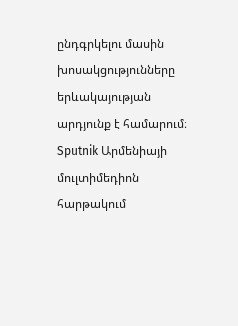ընդգրկելու մասին խոսակցությունները երևակայության արդյունք է համարում։ Sputnik Արմենիայի մուլտիմեդիոն հարթակում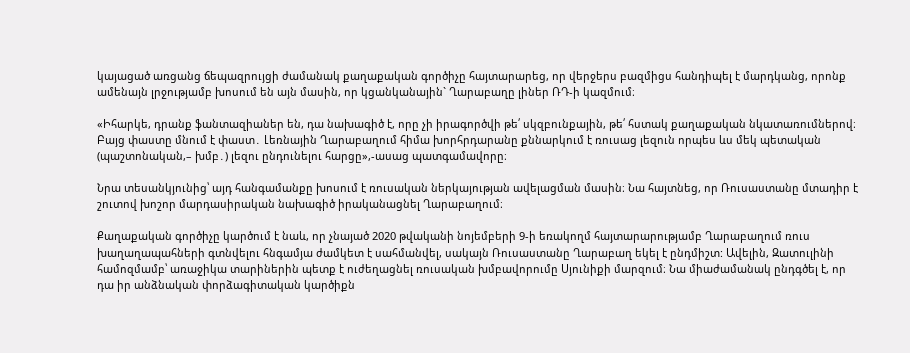կայացած առցանց ճեպազրույցի ժամանակ քաղաքական գործիչը հայտարարեց, որ վերջերս բազմիցս հանդիպել է մարդկանց, որոնք ամենայն լրջությամբ խոսում են այն մասին, որ կցանկանային` Ղարաբաղը լիներ ՌԴ-ի կազմում։

«Իհարկե, դրանք ֆանտազիաներ են, դա նախագիծ է, որը չի իրագործվի թե՛ սկզբունքային, թե՛ հստակ քաղաքական նկատառումներով։ Բայց փաստը մնում է փաստ․ Լեռնային Ղարաբաղում հիմա խորհրդարանը քննարկում է ռուսաց լեզուն որպես ևս մեկ պետական (պաշտոնական,– խմբ․) լեզու ընդունելու հարցը»,-ասաց պատգամավորը։

Նրա տեսանկյունից՝ այդ հանգամանքը խոսում է ռուսական ներկայության ավելացման մասին։ Նա հայտնեց, որ Ռուսաստանը մտադիր է շուտով խոշոր մարդասիրական նախագիծ իրականացնել Ղարաբաղում։

Քաղաքական գործիչը կարծում է նաև, որ չնայած 2020 թվականի նոյեմբերի 9-ի եռակողմ հայտարարությամբ Ղարաբաղում ռուս խաղաղապահների գտնվելու հնգամյա ժամկետ է սահմանվել, սակայն Ռուսաստանը Ղարաբաղ եկել է ընդմիշտ: Ավելին, Զատուլինի համոզմամբ՝ առաջիկա տարիներին պետք է ուժեղացնել ռուսական խմբավորումը Սյունիքի մարզում։ Նա միաժամանակ ընդգծել է, որ դա իր անձնական փորձագիտական կարծիքն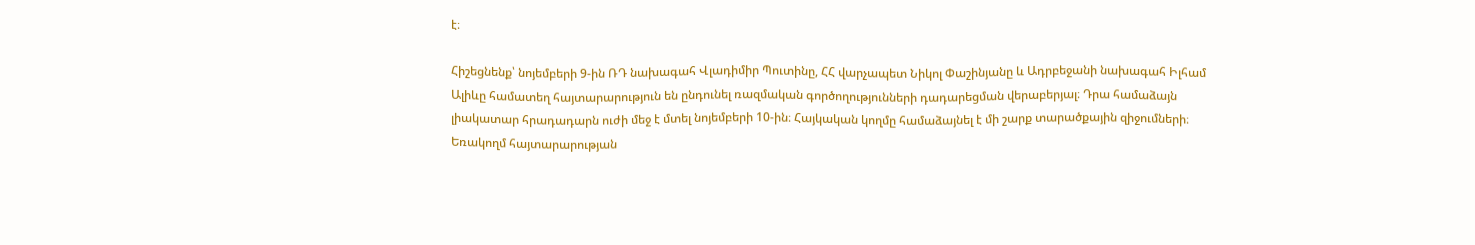է։

Հիշեցնենք՝ նոյեմբերի 9-ին ՌԴ նախագահ Վլադիմիր Պուտինը, ՀՀ վարչապետ Նիկոլ Փաշինյանը և Ադրբեջանի նախագահ Իլհամ Ալիևը համատեղ հայտարարություն են ընդունել ռազմական գործողությունների դադարեցման վերաբերյալ։ Դրա համաձայն լիակատար հրադադարն ուժի մեջ է մտել նոյեմբերի 10-ին։ Հայկական կողմը համաձայնել է մի շարք տարածքային զիջումների։ Եռակողմ հայտարարության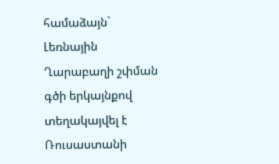համաձայն` Լեռնային Ղարաբաղի շփման գծի երկայնքով տեղակայվել է Ռուսաստանի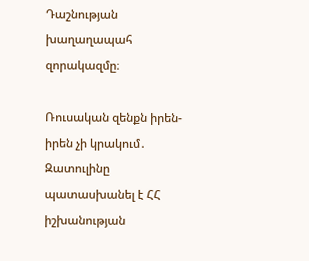Դաշնության խաղաղապահ զորակազմը։

Ռուսական զենքն իրեն-իրեն չի կրակում․ Զատուլինը պատասխանել է ՀՀ իշխանության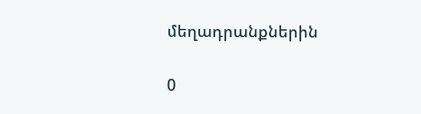մեղադրանքներին

0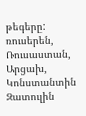թեգերը:
ռուսերեն, Ռուսաստան, Արցախ, Կոնստանտին Զատուլին